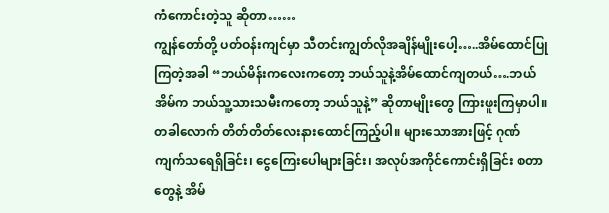ကံကောင်းတဲ့သူ ဆိုတာ……
ကျွန်တော်တို့ ပတ်ဝန်းကျင်မှာ သီတင်းကျွတ်လိုအချိန်မျိုးပေါ့…..အိမ်ထောင်ပြုကြတဲ့အခါ “ဘယ်မိန်းကလေးကတော့ ဘယ်သူနဲ့အိမ်ထောင်ကျတယ်….ဘယ်အိမ်က ဘယ်သူ့သားသမီးကတော့ ဘယ်သူနဲ့” ဆိုတာမျိုးတွေ ကြားဖူးကြမှာပါ။ တခါလောက် တိတ်တိတ်လေးနားထောင်ကြည့်ပါ။ များသောအားဖြင့် ဂုဏ်ကျက်သရေရှိခြင်း၊ ငွေကြေးပေါများခြင်း၊ အလုပ်အကိုင်ကောင်းရှိခြင်း စတာတွေနဲ့ အိမ်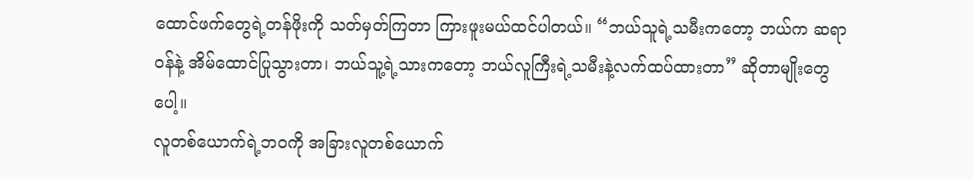ထောင်ဖက်တွေရဲ့တန်ဖိုးကို သတ်မှတ်ကြတာ ကြားဖူးမယ်ထင်ပါတယ်။ “ဘယ်သူရဲ့သမီးကတော့ ဘယ်က ဆရာဝန်နဲ့ အိမ်ထောင်ပြုသွားတာ၊ ဘယ်သူ့ရဲ့သားကတော့ ဘယ်လူကြီးရဲ့သမီးနဲ့လက်ထပ်ထားတာ” ဆိုတာမျိုးတွေပေါ့။
လူတစ်ယောက်ရဲ့ဘဝကို အခြားလူတစ်ယောက်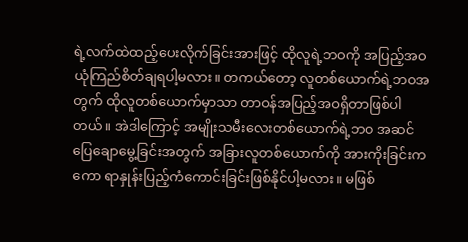ရဲ့လက်ထဲထည့်ပေးလိုက်ခြင်းအားဖြင့် ထိုလူရဲ့ဘဝကို အပြည့်အဝယုံကြည်စိတ်ချရပါ့မလား။ တကယ်တော့ လူတစ်ယောက်ရဲ့ဘဝအတွက် ထိုလူတစ်ယောက်မှာသာ တာဝန်အပြည့်အဝရှိတာဖြစ်ပါတယ်။ အဲဒါကြောင့် အမျိုးသမီးလေးတစ်ယောက်ရဲ့ဘ၀ အဆင်ပြေချောမွေ့ခြင်းအတွက် အခြားလူတစ်ယောက်ကို အားကိုးခြင်းကကော ရာနှုန်းပြည့်ကံကောင်းခြင်းဖြစ်နိုင်ပါ့မလား။ မဖြစ်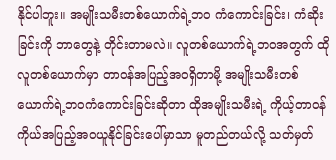နိုင်ပါဘူး။ အမျိုးသမီးတစ်ယောက်ရဲ့ဘ၀ ကံကောင်းခြင်း၊ ကံဆိုးခြင်းကို ဘာတွေနဲ့ တိုင်းတာမလဲ။ လူတစ်ယောက်ရဲ့ဘဝအတွက် ထိုလူတစ်ယောက်မှာ တာဝန်အပြည့်အဝရှိတာမို့ အမျိုးသမီးတစ်ယောက်ရဲ့ဘဝကံကောင်းခြင်းဆိုတာ ထိုအမျိုးသမီးရဲ့ ကိုယ့်တာဝန်ကိုယ်အပြည့်အဝယူနိုင်ခြင်းပေါ်မှာသာ မူတည်တယ်လို့ သတ်မှတ်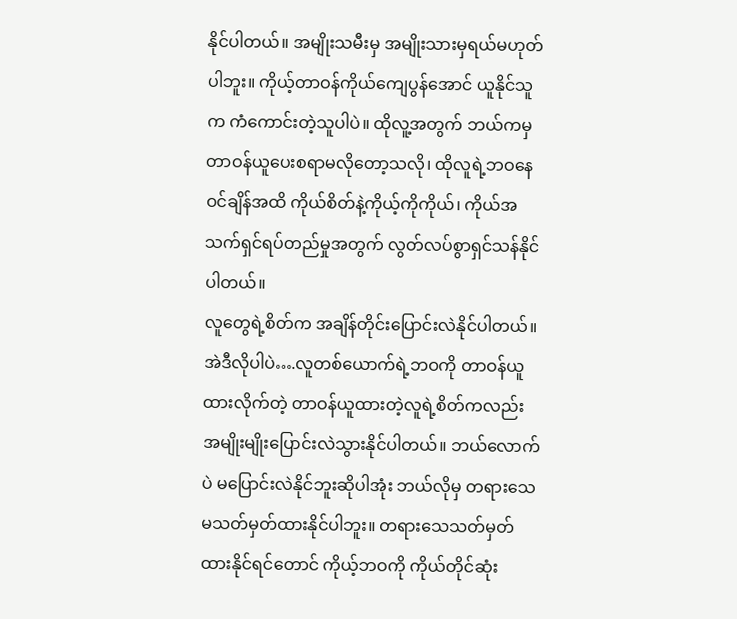နိုင်ပါတယ်။ အမျိုးသမီးမှ အမျိုးသားမှရယ်မဟုတ်ပါဘူး။ ကိုယ့်တာဝန်ကိုယ်ကျေပွန်အောင် ယူနိုင်သူက ကံကောင်းတဲ့သူပါပဲ။ ထိုလူ့အတွက် ဘယ်ကမှ တာဝန်ယူပေးစရာမလိုတော့သလို၊ ထိုလူရဲ့ဘဝနေဝင်ချိန်အထိ ကိုယ်စိတ်နဲ့ကိုယ့်ကိုကိုယ်၊ ကိုယ်အသက်ရှင်ရပ်တည်မှုအတွက် လွတ်လပ်စွာရှင်သန်နိုင်ပါတယ်။
လူတွေရဲ့စိတ်က အချိန်တိုင်းပြောင်းလဲနိုင်ပါတယ်။ အဲဒီလိုပါပဲ….လူတစ်ယောက်ရဲ့ဘဝကို တာဝန်ယူထားလိုက်တဲ့ တာဝန်ယူထားတဲ့လူရဲ့စိတ်ကလည်း အမျိုးမျိုးပြောင်းလဲသွားနိုင်ပါတယ်။ ဘယ်လောက်ပဲ မပြောင်းလဲနိုင်ဘူးဆိုပါအုံး ဘယ်လိုမှ တရားသေမသတ်မှတ်ထားနိုင်ပါဘူး။ တရားသေသတ်မှတ်ထားနိုင်ရင်တောင် ကိုယ့်ဘဝကို ကိုယ်တိုင်ဆုံး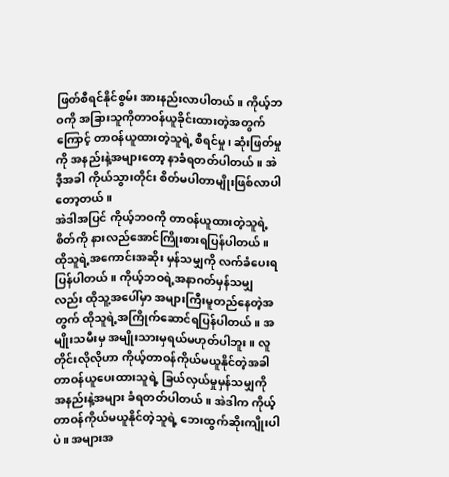ဖြတ်စီရင်နိုင်စွမ်း အားနည်းလာပါတယ်။ ကိုယ့်ဘဝကို အခြားသူကိုတာဝန်ယူခိုင်းထားတဲ့အတွက်ကြောင့် တာဝန်ယူထားတဲ့သူရဲ့ စီရင်မှု၊ ဆုံးဖြတ်မှုကို အနည်းနဲ့အများတော့ နာခံရတတ်ပါတယ်။ အဲဒီ့အခါ ကိုယ်သွားတိုင်း စိတ်မပါတာမျိုးဖြစ်လာပါတော့တယ်။
အဲဒါအပြင် ကိုယ့်ဘဝကို တာဝန်ယူထားတဲ့သူရဲ့စိတ်ကို နားလည်အောင်ကြိုးစားရပြန်ပါတယ်။ ထိုသူရဲ့အကောင်းအဆိုး မှန်သမျှကို လက်ခံပေးရပြန်ပါတယ်။ ကိုယ့်ဘဝရဲ့အနာဂတ်မှန်သမျှလည်း ထိုသူ့အပေါ်မှာ အများကြီးမူတည်နေတဲ့အတွက် ထိုသူရဲ့အကြိုက်ဆောင်ရပြန်ပါတယ်။ အမျိုးသမီးမှ အမျိုးသားမှရယ်မဟုတ်ပါဘူး။ လူတိုင်းလိုလိုဟာ ကိုယ့်တာဝန်ကိုယ်မယူနိုင်တဲ့အခါ တာဝန်ယူပေးထားသူရဲ့ ခြယ်လှယ်မှုမှန်သမျှကို အနည်းနဲ့အများ ခံရတတ်ပါတယ်။ အဲဒါက ကိုယ့်တာဝန်ကိုယ်မယူနိုင်တဲ့သူရဲ့ ဘေးထွက်ဆိုးကျိုးပါပဲ။ အများအ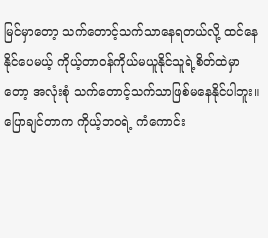မြင်မှာတော့ သက်တောင့်သက်သာနေရတယ်လို့ ထင်နေနိုင်ပေမယ့် ကိုယ့်တာဝန်ကိုယ်မယူနိုင်သူရဲ့စိတ်ထဲမှာတော့ အလုံးစုံ သက်တောင့်သက်သာဖြစ်မနေနိုင်ပါဘူး။
ပြောချင်တာက ကိုယ့်ဘဝရဲ့ ကံကောင်း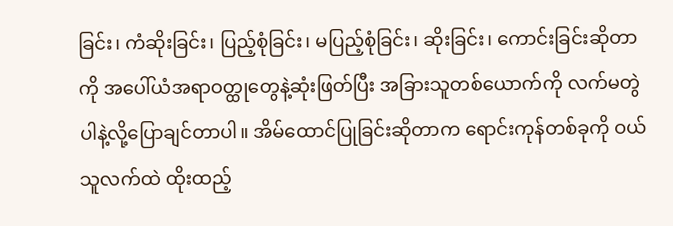ခြင်း၊ ကံဆိုးခြင်း၊ ပြည့်စုံခြင်း၊ မပြည့်စုံခြင်း၊ ဆိုးခြင်း၊ ကောင်းခြင်းဆိုတာကို အပေါ်ယံအရာဝတ္ထုတွေနဲ့ဆုံးဖြတ်ပြီး အခြားသူတစ်ယောက်ကို လက်မတွဲပါနဲ့လို့ပြောချင်တာပါ။ အိမ်ထောင်ပြုခြင်းဆိုတာက ရောင်းကုန်တစ်ခုကို ဝယ်သူလက်ထဲ ထိုးထည့်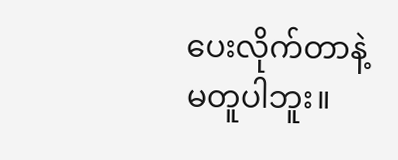ပေးလိုက်တာနဲ့ မတူပါဘူး။